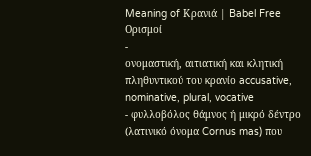Meaning of Κρανιά | Babel Free
Ορισμοί
-
ονομαστική, αιτιατική και κλητική πληθυντικού του κρανίο accusative, nominative, plural, vocative
- φυλλοβόλος θάμνος ή μικρό δέντρο (λατινικό όνομα Cornus mas) που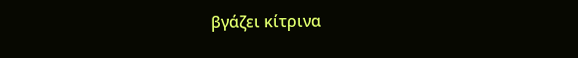βγάζει κίτρινα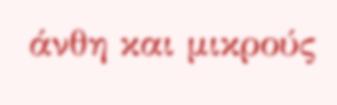άνθη και μικρούς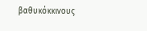βαθυκόκκινους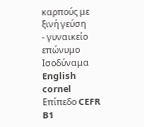καρπούς με ξινή γεύση
- γυναικείο επώνυμο
Ισοδύναμα
English
cornel
Επίπεδο CEFR
B1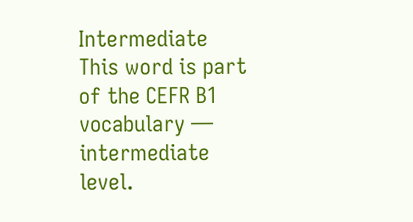Intermediate
This word is part of the CEFR B1 vocabulary — intermediate level.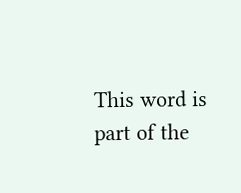This word is part of the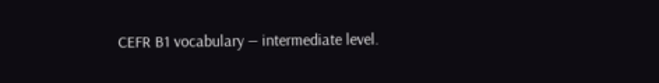CEFR B1 vocabulary — intermediate level.